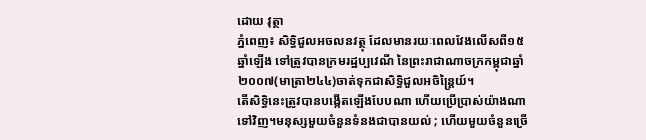ដោយ វុត្ថា
ភ្នំពេញ៖ សិទ្ធិជួលអចលនវត្ថុ ដែលមានរយៈពេលវែងលើសពី១៥ឆ្នាំឡើង ទៅត្រូវបានក្រមរដ្ឋប្បវេណី នៃព្រះរាជាណាចក្រកម្ពុជាឆ្នាំ២០០៧(មាត្រា២៤៤)ចាត់ទុកជាសិទ្ធិជួលអចិន្ត្រៃយ៍។
តើសិទ្ធិនេះត្រូវបានបង្កើតឡើងបែបណា ហើយប្រើប្រាស់យ៉ាងណាទៅវិញ។មនុស្សមួយចំនួនទំនងជាបានយល់ ; ហើយមួយចំនួនច្រើ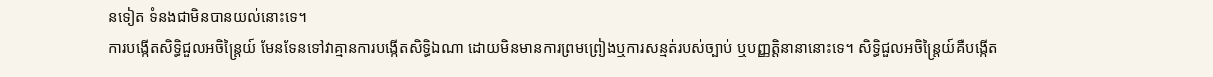នទៀត ទំនងជាមិនបានយល់នោះទេ។
ការបង្កើតសិទ្ធិជួលអចិន្ត្រៃយ៍ មែនទែនទៅវាគ្មានការបង្កើតសិទ្ធិឯណា ដោយមិនមានការព្រមព្រៀងឬការសន្មត់របស់ច្បាប់ ឬបញ្ញត្តិនានានោះទេ។ សិទ្ធិជួលអចិន្ត្រៃយ៍គឺបង្កើត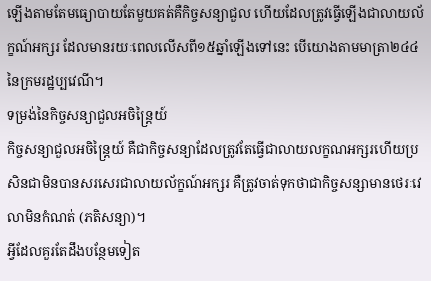ឡើងតាមតែមធ្យោបាយតែមួយគត់គឺកិច្ចសន្យាជួល ហើយដែលត្រូវធ្វើឡើងជាលាយល័ក្ខណ៍អក្សរ ដែលមានរយៈពេលលើសពី១៥ឆ្នាំឡើងទៅនេះ បើយោងតាមមាត្រា២៤៤ នៃក្រមរដ្ឋប្បវេណី។
ទម្រង់នៃកិច្ចសន្យាជួលអចិន្ត្រៃយ៍
កិច្ចសន្យាជួលអចិន្ត្រៃយ៍ គឺជាកិច្ចសន្យាដែលត្រូវតែធ្វើជាលាយលក្ខណអក្សរហើយប្រសិនជាមិនបានសរសេរជាលាយល័ក្ខណ៍អក្សរ គឺត្រូវចាត់ទុកថាជាកិច្ចសន្សាមានថេរៈវេលាមិនកំណត់ (ភតិសន្យា)។
អ្វីដែលគួរតែដឹងបន្ថែមទៀត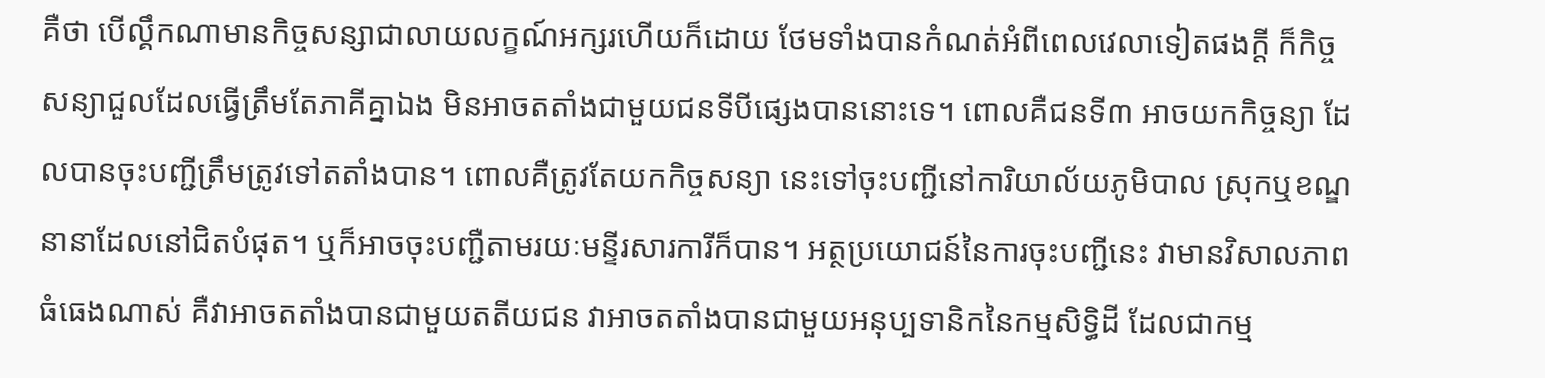គឺថា បើល្គឹកណាមានកិច្ចសន្សាជាលាយលក្ខណ៍អក្សរហើយក៏ដោយ ថែមទាំងបានកំណត់អំពីពេលវេលាទៀតផងក្តី ក៏កិច្ចសន្យាជួលដែលធ្វើត្រឹមតែភាគីគ្នាឯង មិនអាចតតាំងជាមួយជនទីបីផ្សេងបាននោះទេ។ ពោលគឺជនទី៣ អាចយកកិច្ចន្យា ដែលបានចុះបញ្ជីត្រឹមត្រូវទៅតតាំងបាន។ ពោលគឺត្រូវតែយកកិច្ចសន្យា នេះទៅចុះបញ្ជីនៅការិយាល័យភូមិបាល ស្រុកឬខណ្ឌនានាដែលនៅជិតបំផុត។ ឬក៏អាចចុះបញ្ជឺតាមរយៈមន្ទីរសារការីក៏បាន។ អត្ថប្រយោជន៍នៃការចុះបញ្ជីនេះ វាមានវិសាលភាពធំធេងណាស់ គឺវាអាចតតាំងបានជាមួយតតីយជន វាអាចតតាំងបានជាមួយអនុប្បទានិកនៃកម្មសិទ្ធិដី ដែលជាកម្ម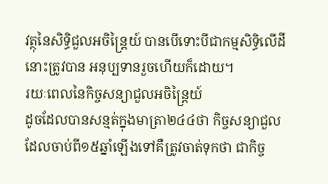វត្ថុនៃសិទ្ធិជួលអចិន្ត្រៃយ៍ បានបើទោះបីជាកម្មសិទ្ធិលើដីនោះត្រូវបាន អនុប្បទានរួចហើយក៏ដោយ។
រយៈពេលនៃកិច្ចសន្យាជួលអចិន្ត្រៃយ៍
ដូចដែលបានសន្មត់ក្នុងមាត្រា២៤៤ថា កិច្ចសន្យាជួលដែលចាប់ពី១៥ឆ្នាំឡើងទៅគឺត្រូវចាត់ទុកថា ជាកិច្ច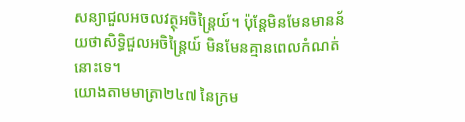សន្យាជួលអចលវត្ថុអចិន្ត្រៃយ៍។ ប៉ុន្តែមិនមែនមានន័យថាសិទ្ធិជួលអចិន្ត្រៃយ៍ មិនមែនគ្មានពេលកំណត់នោះទេ។
យោងតាមមាត្រា២៤៧ នៃក្រម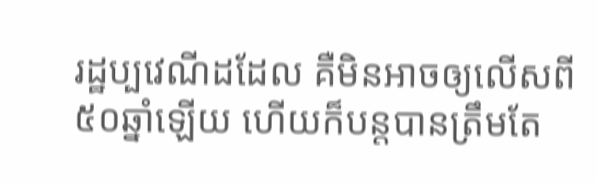រដ្ឋប្បវេណីដដែល គឺមិនអាចឲ្យលើសពី៥០ឆ្នាំឡើយ ហើយក៏បន្តបានត្រឹមតែ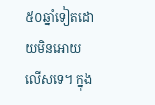៥០ឆ្នាំទៀតដោយមិនអោយលើសទេ។ ក្នុង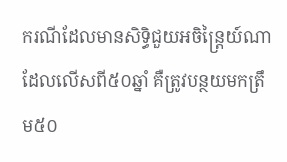ករណីដែលមានសិទ្ធិជួយអចិន្ត្រៃយ៍ណាដែលលើសពី៥០ឆ្នាំ គឺត្រូវបន្ថយមកត្រឹម៥០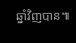ឆ្នាំវិញបាន៕